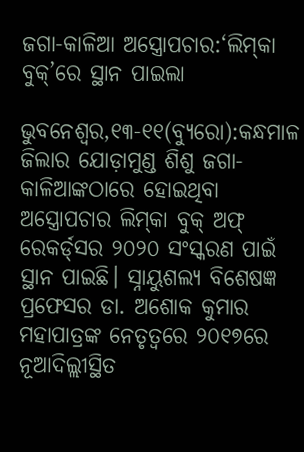ଜଗା-କାଳିଆ ଅସ୍ତ୍ରୋପଚାର:‘ଲିମ୍‌କା ବୁକ୍‌’ରେ ସ୍ଥାନ ପାଇଲା

ଭୁବନେଶ୍ୱର,୧୩-୧୧(ବ୍ୟୁରୋ):କନ୍ଧମାଳ ଜିଲାର ଯୋଡ଼ାମୁଣ୍ଡ ଶିଶୁ ଜଗା-କାଳିଆଙ୍କଠାରେ ହୋଇଥିବା ଅସ୍ତ୍ରୋପଚାର ଲିମ୍‌କା ବୁକ୍‌ ଅଫ୍‌ ରେକର୍ଡ୍‌ସର ୨୦୨୦ ସଂସ୍କରଣ ପାଇଁ ସ୍ଥାନ ପାଇଛି। ସ୍ନାୟୁଶଲ୍ୟ ବିଶେଷଜ୍ଞ ପ୍ରଫେସର ଡା. ଅଶୋକ କୁମାର ମହାପାତ୍ରଙ୍କ ନେତୃତ୍ୱରେ ୨୦୧୭ରେ ନୂଆଦିଲ୍ଲୀସ୍ଥିତ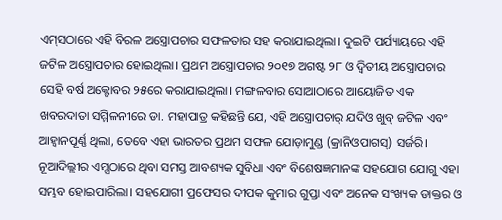ଏମ୍‌ସଠାରେ ଏହି ବିରଳ ଅସ୍ତ୍ରୋପଚାର ସଫଳତାର ସହ କରାଯାଇଥିଲା। ଦୁଇଟି ପର୍ଯ୍ୟାୟରେ ଏହି ଜଟିଳ ଅସ୍ତ୍ରୋପଚାର ହୋଇଥିଲା। ପ୍ରଥମ ଅସ୍ତ୍ରୋପଚାର ୨୦୧୭ ଅଗଷ୍ଟ ୨୮ ଓ ଦ୍ୱିତୀୟ ଅସ୍ତ୍ରୋପଚାର ସେହି ବର୍ଷ ଅକ୍ଟୋବର ୨୫ରେ କରାଯାଇଥିଲା। ମଙ୍ଗଳବାର ସୋଆଠାରେ ଆୟୋଜିତ ଏକ ଖବରଦାତା ସମ୍ମିଳନୀରେ ଡା. ମହାପାତ୍ର କହିଛନ୍ତି ଯେ, ଏହି ଅସ୍ତ୍ରୋପଚାର୍‌ ଯଦିଓ ଖୁବ୍‌ ଜଟିଳ ଏବଂ ଆହ୍ବାନପୂର୍ଣ୍ଣ ଥିଲା, ତେବେ ଏହା ଭାରତର ପ୍ରଥମ ସଫଳ ଯୋଡ଼ାମୁଣ୍ଡ (କ୍ରାନିଓପାଗସ୍‌) ସର୍ଜରି। ନୂଆଦିଲ୍ଲୀର ଏମ୍ସଠାରେ ଥିବା ସମସ୍ତ ଆବଶ୍ୟକ ସୁବିଧା ଏବଂ ବିଶେଷଜ୍ଞମାନଙ୍କ ସହଯୋଗ ଯୋଗୁ ଏହା ସମ୍ଭବ ହୋଇପାରିଲା। ସହଯୋଗୀ ପ୍ରଫେସର ଦୀପକ କୁମାର ଗୁପ୍ତା ଏବଂ ଅନେକ ସଂଖ୍ୟକ ଡାକ୍ତର ଓ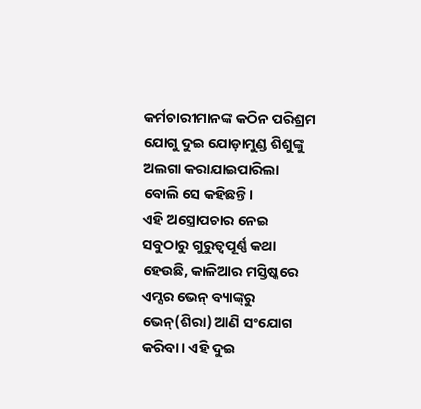କର୍ମଚାରୀମାନଙ୍କ କଠିନ ପରିଶ୍ରମ ଯୋଗୁ ଦୁଇ ଯୋଡ଼ାମୁଣ୍ଡ ଶିଶୁଙ୍କୁ ଅଲଗା କରାଯାଇପାରିଲା ବୋଲି ସେ କହିଛନ୍ତି।
ଏହି ଅସ୍ତ୍ରୋପଚାର ନେଇ ସବୁଠାରୁ ଗୁରୁତ୍ୱପୂର୍ଣ୍ଣ କଥା ହେଉଛି, କାଳିଆର ମସ୍ତିଷ୍କରେ ଏମ୍ସର ଭେନ୍‌ ବ୍ୟାଙ୍କ୍‌ରୁ ଭେନ୍‌(ଶିରା) ଆଣି ସଂଯୋଗ କରିବା। ଏହି ଦୁଇ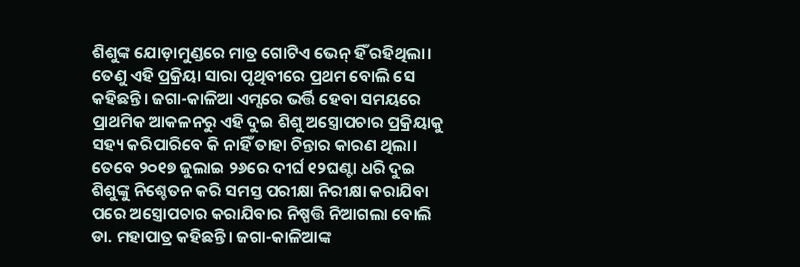ଶିଶୁଙ୍କ ଯୋଡ଼ାମୁଣ୍ଡରେ ମାତ୍ର ଗୋଟିଏ ଭେନ୍‌ ହିଁ ରହିଥିଲା। ତେଣୁ ଏହି ପ୍ରକ୍ରିୟା ସାରା ପୃଥିବୀରେ ପ୍ରଥମ ବୋଲି ସେ କହିଛନ୍ତି। ଜଗା-କାଳିଆ ଏମ୍ସରେ ଭର୍ତ୍ତି ହେବା ସମୟରେ ପ୍ରାଥମିକ ଆକଳନରୁ ଏହି ଦୁଇ ଶିଶୁ ଅସ୍ତ୍ରୋପଚାର ପ୍ରକ୍ରିୟାକୁ ସହ୍ୟ କରିପାରିବେ କି ନାହିଁ ତାହା ଚିନ୍ତାର କାରଣ ଥିଲା। ତେବେ ୨୦୧୭ ଜୁଲାଇ ୨୬ରେ ଦୀର୍ଘ ୧୨ଘଣ୍ଟା ଧରି ଦୁଇ ଶିଶୁଙ୍କୁ ନିଶ୍ଚେତନ କରି ସମସ୍ତ ପରୀକ୍ଷା ନିରୀକ୍ଷା କରାଯିବା ପରେ ଅସ୍ତ୍ରୋପଚାର କରାଯିବାର ନିଷ୍ପତ୍ତି ନିଆଗଲା ବୋଲି ଡା. ମହାପାତ୍ର କହିଛନ୍ତି। ଜଗା-କାଳିଆଙ୍କ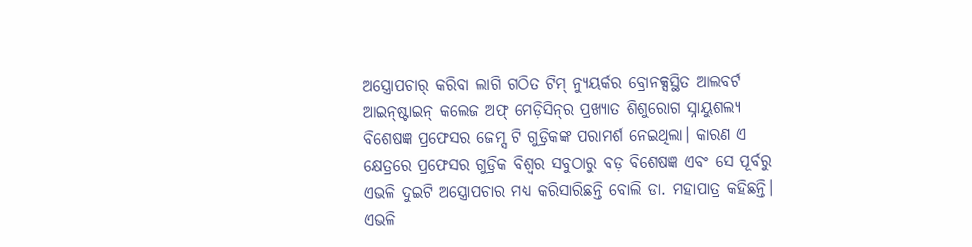ଅସ୍ତ୍ରୋପଚାର୍‌ କରିବା ଲାଗି ଗଠିତ ଟିମ୍‌ ନ୍ୟୁୟର୍କର ବ୍ରୋନକ୍ସସ୍ଥିତ ଆଲବର୍ଟ ଆଇନ୍‌ଷ୍ଟାଇନ୍‌ କଲେଜ ଅଫ୍‌ ମେଡ଼ିସିନ୍‌ର ପ୍ରଖ୍ୟାତ ଶିଶୁରୋଗ ସ୍ନାୟୁଶଲ୍ୟ ବିଶେଷଜ୍ଞ ପ୍ରଫେସର ଜେମ୍ସ ଟି ଗୁଡ୍ରିକଙ୍କ ପରାମର୍ଶ ନେଇଥିଲା। କାରଣ ଏ କ୍ଷେତ୍ରରେ ପ୍ରଫେସର ଗୁଡ୍ରିକ ବିଶ୍ୱର ସବୁଠାରୁ ବଡ଼ ବିଶେଷଜ୍ଞ ଏବଂ ସେ ପୂର୍ବରୁ ଏଭଳି ଦୁଇଟି ଅସ୍ତ୍ରୋପଚାର ମଧ୍ୟ କରିସାରିଛନ୍ତି ବୋଲି ଡା. ମହାପାତ୍ର କହିଛନ୍ତି। ଏଭଳି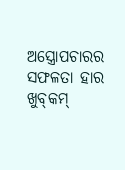ଅସ୍ତ୍ରୋପଚାରର ସଫଳତା ହାର ଖୁବ୍‌କମ୍‌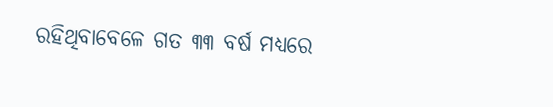ରହିଥିବାବେଳେ ଗତ ୩୩ ବର୍ଷ ମଧ୍ୟରେ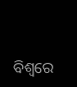ବିଶ୍ୱରେ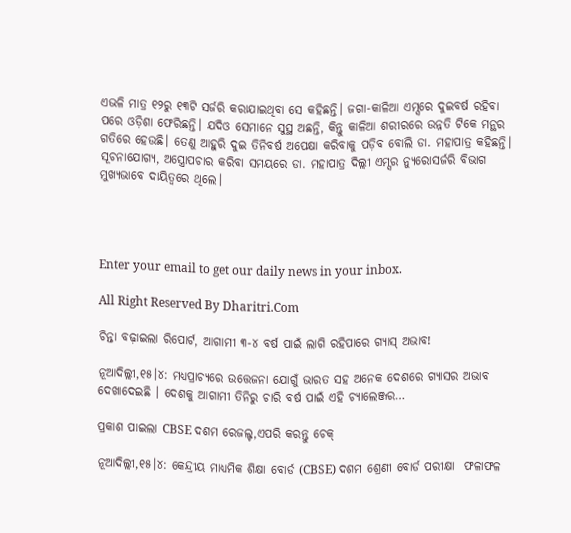ଏଭଳି ମାତ୍ର ୧୨ରୁ ୧୩ଟି ସର୍ଜରି କରାଯାଇଥିବା ସେ କହିଛନ୍ତି। ଜଗା-କାଳିଆ ଏମ୍ସରେ ଦୁଇବର୍ଷ ରହିବା ପରେ ଓଡ଼ିଶା ଫେରିଛନ୍ତି। ଯଦିଓ ସେମାନେ ସୁସ୍ଥ ଅଛନ୍ତି, କିନ୍ତୁ କାଳିଆ ଶରୀରରେ ଉନ୍ନତି ଟିକେ ମନ୍ଥର ଗତିରେ ହେଉଛି। ତେଣୁ ଆହୁରି ଦୁଇ ତିନିବର୍ଷ ଅପେକ୍ଷା କରିବାକୁ ପଡ଼ିବ ବୋଲି ଡା. ମହାପାତ୍ର କହିଛନ୍ତି। ସୂଚନାଯୋଗ୍ୟ, ଅସ୍ତ୍ରୋପଚାର କରିବା ସମୟରେ ଡା. ମହାପାତ୍ର ଦିଲ୍ଲୀ ଏମ୍ସର ନ୍ୟୁରୋସର୍ଜରି ବିଭାଗ ମୁଖ୍ୟଭାବେ ଦାୟିତ୍ୱରେ ଥିଲେ।




Enter your email to get our daily news in your inbox.

All Right Reserved By Dharitri.Com

ଚିନ୍ତା ବଢ଼ାଇଲା ରିପୋର୍ଟ, ଆଗାମୀ ୩-୪ ବର୍ଷ ପାଇଁ ଲାଗି ରହିପାରେ ଗ୍ୟାସ୍ ଅଭାବ!

ନୂଆଦିଲ୍ଲୀ,୧୫।୪: ମଧ୍ୟପ୍ରାଚ୍ୟରେ ଉତ୍ତେଜନା ଯୋଗୁଁ ଭାରତ ସହ ଅନେକ ଦେଶରେ ଗ୍ୟାସର ଅଭାବ ଦେଖାଦେଇଛି । ଦେଶକୁ ଆଗାମୀ ତିନିରୁ ଚାରି ବର୍ଷ ପାଇଁ ଏହି ଚ୍ୟାଲେଞ୍ଜର…

ପ୍ରକାଶ ପାଇଲା CBSE ଦଶମ ରେଜଲ୍ଟ,ଏପରି କରନ୍ତୁ ଚେକ୍

ନୂଆଦିଲ୍ଲୀ,୧୫।୪: କେନ୍ଦ୍ରୀୟ ମାଧ୍ୟମିକ ଶିକ୍ଷା ବୋର୍ଡ (CBSE) ଦଶମ ଶ୍ରେଣୀ ବୋର୍ଡ ପରୀକ୍ଷା  ଫଳାଫଳ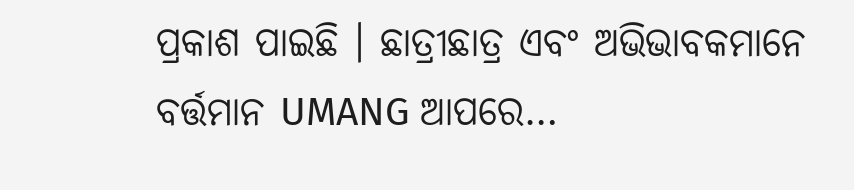ପ୍ରକାଶ ପାଇଛି । ଛାତ୍ରୀଛାତ୍ର ଏବଂ ଅଭିଭାବକମାନେ ବର୍ତ୍ତମାନ UMANG ଆପରେ…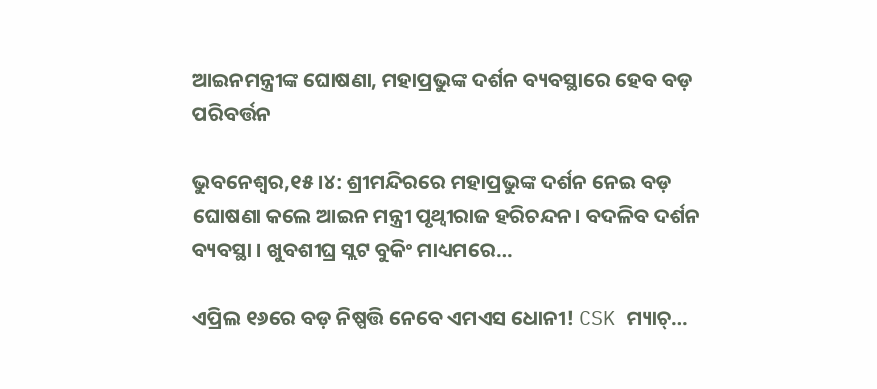ଆଇନମନ୍ତ୍ରୀଙ୍କ ଘୋଷଣା, ମହାପ୍ରଭୁଙ୍କ ଦର୍ଶନ ବ୍ୟବସ୍ଥାରେ ହେବ ବଡ଼ ପରିବର୍ତ୍ତନ

ଭୁବନେଶ୍ବର,୧୫।୪: ଶ୍ରୀମନ୍ଦିରରେ ମହାପ୍ରଭୁଙ୍କ ଦର୍ଶନ ନେଇ ବଡ଼ ଘୋଷଣା କଲେ ଆଇନ ମନ୍ତ୍ରୀ ପୃଥ୍ୱୀରାଜ ହରିଚନ୍ଦନ। ବଦଳିବ ଦର୍ଶନ ବ୍ୟବସ୍ଥା । ଖୁବଶୀଘ୍ର ସ୍ଲଟ ବୁକିଂ ମାଧ୍ୟମରେ…

ଏପ୍ରିଲ ୧୬ରେ ବଡ଼ ନିଷ୍ପତ୍ତି ନେବେ ଏମଏସ ଧୋନୀ! CSK ମ୍ୟାଚ୍…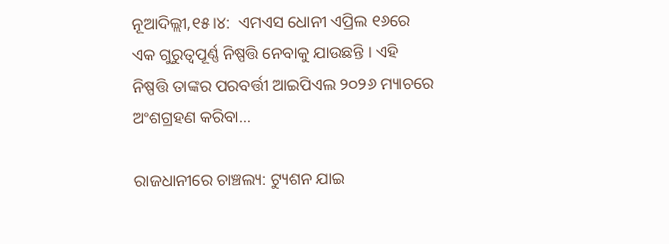ନୂଆଦିଲ୍ଲୀ,୧୫।୪:  ଏମଏସ ଧୋନୀ ଏପ୍ରିଲ ୧୬ରେ ଏକ ଗୁରୁତ୍ୱପୂର୍ଣ୍ଣ ନିଷ୍ପତ୍ତି ନେବାକୁ ଯାଉଛନ୍ତି । ଏହି ନିଷ୍ପତ୍ତି ତାଙ୍କର ପରବର୍ତ୍ତୀ ଆଇପିଏଲ ୨୦୨୬ ମ୍ୟାଚରେ ଅଂଶଗ୍ରହଣ କରିବା…

ରାଜଧାନୀରେ ଚାଞ୍ଚଲ୍ୟ: ଟ୍ୟୁଶନ ଯାଇ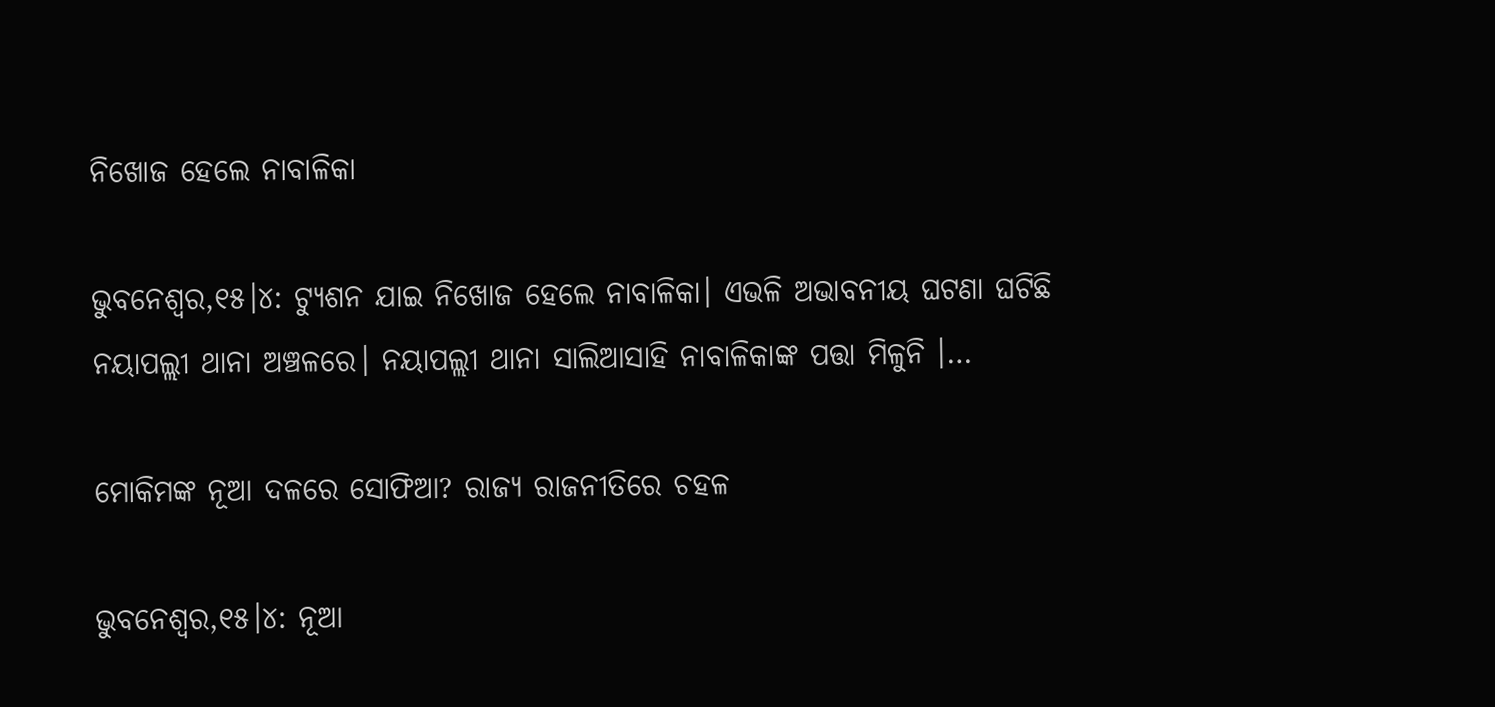ନିଖୋଜ ହେଲେ ନାବାଳିକା

ଭୁବନେଶ୍ୱର,୧୫।୪: ଟ୍ୟୁଶନ ଯାଇ ନିଖୋଜ ହେଲେ ନାବାଳିକା। ଏଭଳି ଅଭାବନୀୟ ଘଟଣା ଘଟିଛି ନୟାପଲ୍ଲୀ ଥାନା ଅଞ୍ଚଳରେ। ନୟାପଲ୍ଲୀ ଥାନା ସାଲିଆସାହି ନାବାଳିକାଙ୍କ ପତ୍ତା ମିଳୁନି ।…

ମୋକିମଙ୍କ ନୂଆ ଦଳରେ ସୋଫିଆ? ରାଜ୍ୟ ରାଜନୀତିରେ ଚହଳ

ଭୁବନେଶ୍ୱର,୧୫।୪: ନୂଆ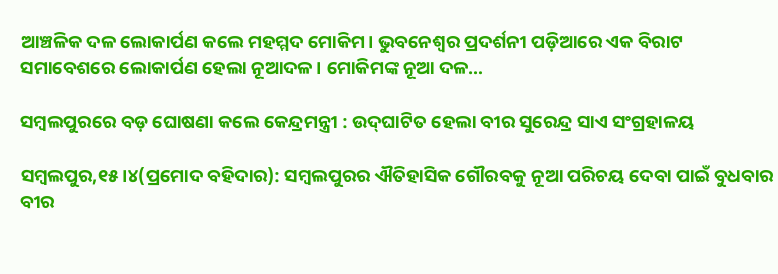ଆଞ୍ଚଳିକ ଦଳ ଲୋକାର୍ପଣ କଲେ ମହମ୍ମଦ ମୋକିମ। ଭୁବନେଶ୍ୱର ପ୍ରଦର୍ଶନୀ ପଡ଼ିଆରେ ଏକ ବିରାଟ ସମାବେଶରେ ଲୋକାର୍ପଣ ହେଲା ନୂଆଦଳ। ମୋକିମଙ୍କ ନୂଆ ଦଳ…

ସମ୍ବଲପୁରରେ ବଡ଼ ଘୋଷଣା କଲେ କେନ୍ଦ୍ରମନ୍ତ୍ରୀ : ଉଦ୍‌ଘାଟିତ ହେଲା ବୀର ସୁରେନ୍ଦ୍ର ସାଏ ସଂଗ୍ରହାଳୟ

ସମ୍ବଲପୁର,୧୫।୪(ପ୍ରମୋଦ ବହିଦାର): ସମ୍ବଲପୁରର ଐତିହାସିକ ଗୌରବକୁ ନୂଆ ପରିଚୟ ଦେବା ପାଇଁ ବୁଧବାର ବୀର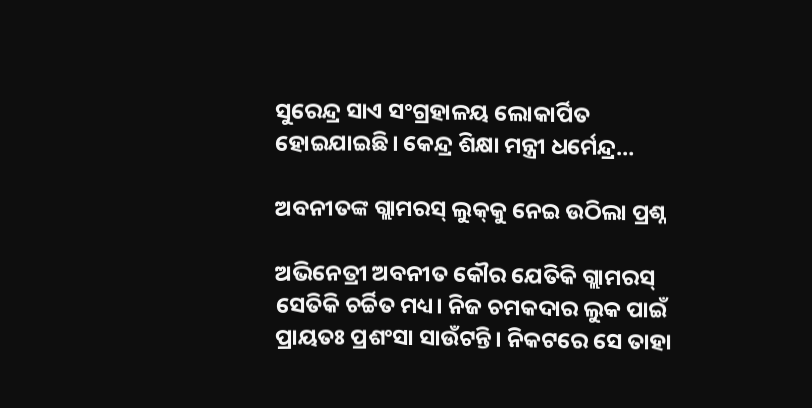ସୁରେନ୍ଦ୍ର ସାଏ ସଂଗ୍ରହାଳୟ ଲୋକାର୍ପିତ ହୋଇଯାଇଛି। କେନ୍ଦ୍ର ଶିକ୍ଷା ମନ୍ତ୍ରୀ ଧର୍ମେନ୍ଦ୍ର…

ଅବନୀତଙ୍କ ଗ୍ଲାମରସ୍‌ ଲୁକ୍‌କୁ ନେଇ ଉଠିଲା ପ୍ରଶ୍ନ

ଅଭିନେତ୍ରୀ ଅବନୀତ କୌର ଯେତିକି ଗ୍ଲାମରସ୍‌ ସେତିକି ଚର୍ଚ୍ଚିତ ମଧ୍ୟ। ନିଜ ଚମକଦାର ଲୁକ ପାଇଁ ପ୍ରାୟତଃ ପ୍ରଶଂସା ସାଉଁଟନ୍ତି। ନିକଟରେ ସେ ତାହା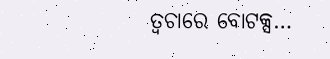ତ୍ୱଚାରେ ବୋଟକ୍ସ…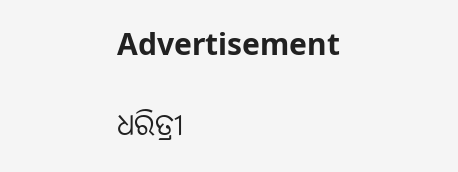Advertisement

ଧରିତ୍ରୀ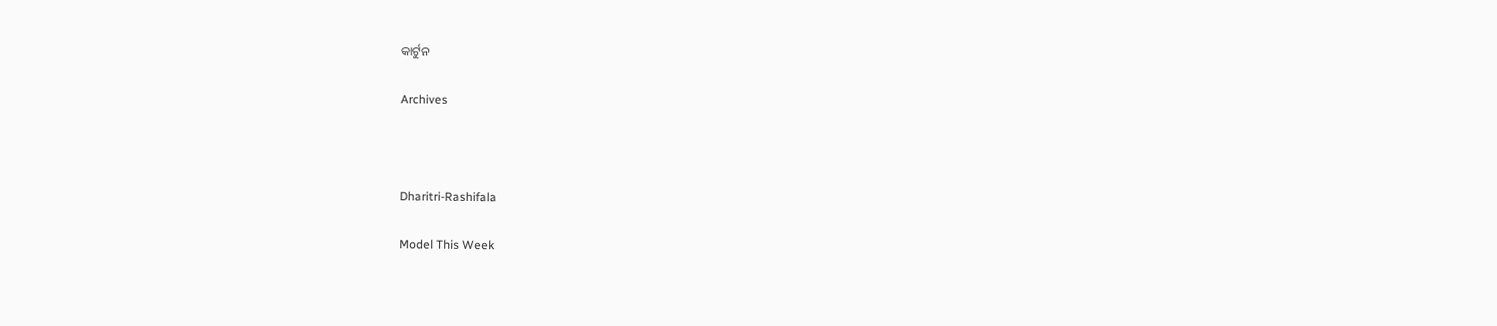କାର୍ଟୁନ

Archives



Dharitri-Rashifala

Model This Week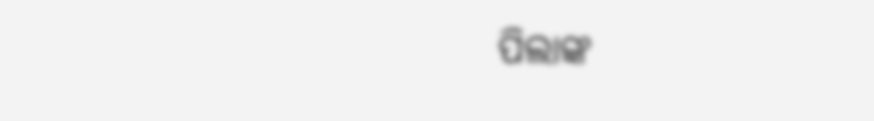ପିଲାଙ୍କ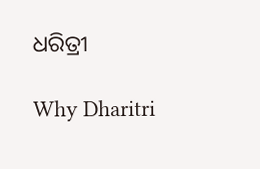ଧରିତ୍ରୀ

Why Dharitri